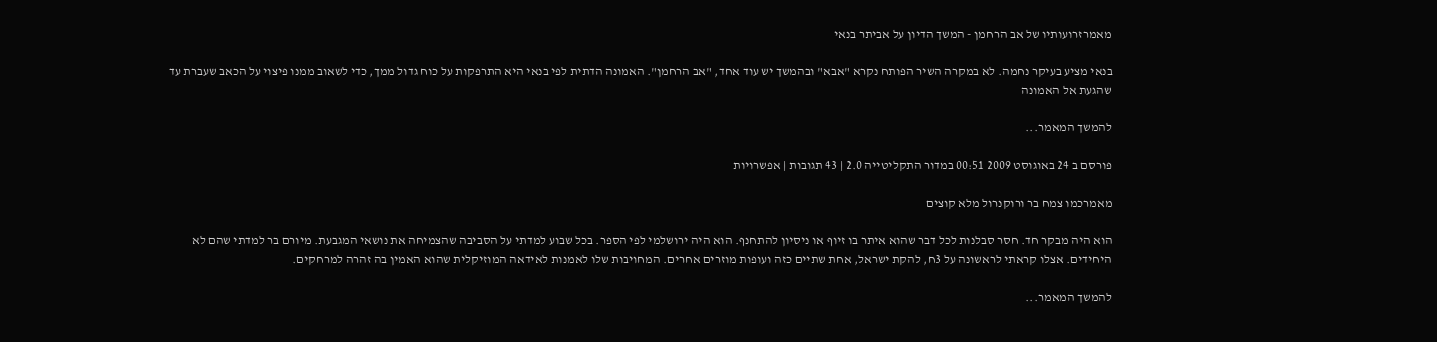מאמרזרועותיו של אב הרחמן - המשך הדיון על אביתר בנאי

בנאי מציע בעיקר נחמה. לא במקרה השיר הפותח נקרא "אבא" ובהמשך יש עוד אחד, "אב הרחמן". האמונה הדתית לפי בנאי היא התרפקות על כוח גדול ממך, כדי לשאוב ממנו פיצוי על הכאב שעברת עד שהגעת אל האמונה

להמשך המאמר...

פורסם ב 24 באוגוסט 2009 00:51 במדור התקליטייה 2.0 | 43 תגובות | אפשרויות

מאמרכמו צמח בר ורוקנרול מלא קוצים

הוא היה מבקר חד. חסר סבלנות לכל דבר שהוא איתר בו זיוף או ניסיון להתחנף. הוא היה ירושלמי לפי הספר. בכל שבוע למדתי על הסביבה שהצמיחה את נושאי המגבעת. מיורם בר למדתי שהם לא היחידים. אצלו קראתי לראשונה על 3ח, להקת ישראל, אחת שתיים כזה ועופות מוזרים אחרים. המחויבות שלו לאמנות לאידאה המוזיקלית שהוא האמין בה זהרה למרחקים.

להמשך המאמר...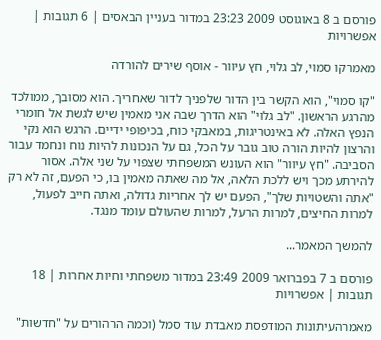פורסם ב 8 באוגוסט 2009 23:23 במדור בעניין הבאסים | 6 תגובות | אפשרויות

מאמרקו סמוי, לב גלוי, חץ עיוור - אוסף שירים להורדה

"קו סמוי", הוא הקשר בין הדור שלפניך לדור שאחריך. הוא מסובך, ממולכד מהרגע הראשון. "לב גלוי" הוא הדרך שבה אני מאמין שיש לגשת אל חומרי הנפץ האלה. לא באינטריגות, במאבקי כוח, בכיפופי ידיים. הרגש הוא נקי והרצון להיות הורה טוב גובר על הכל, גם על הנכונות להיות נוח ונחמד עבור הסביבה. "חץ עיוור" הוא העונש המשפחתי שצפוי על שני אלה. אסור להירתע מכך ויש ללכת הלאה, אל מה שאתה מאמין בו, כי הפעם, זה לא רק "אתה והשטויות שלך", הפעם יש לך אחריות גדולה, ואתה חייב לפעול, למרות החיצים, למרות הרעל, למרות שהעולם עומד מנגד.

להמשך המאמר...

פורסם ב 7 בפברואר 2009 23:49 במדור משפחתי וחיות אחרות | 18 תגובות | אפשרויות

מאמרהעיתונות המודפסת מאבדת עוד סמל (וכמה הרהורים על "חדשות"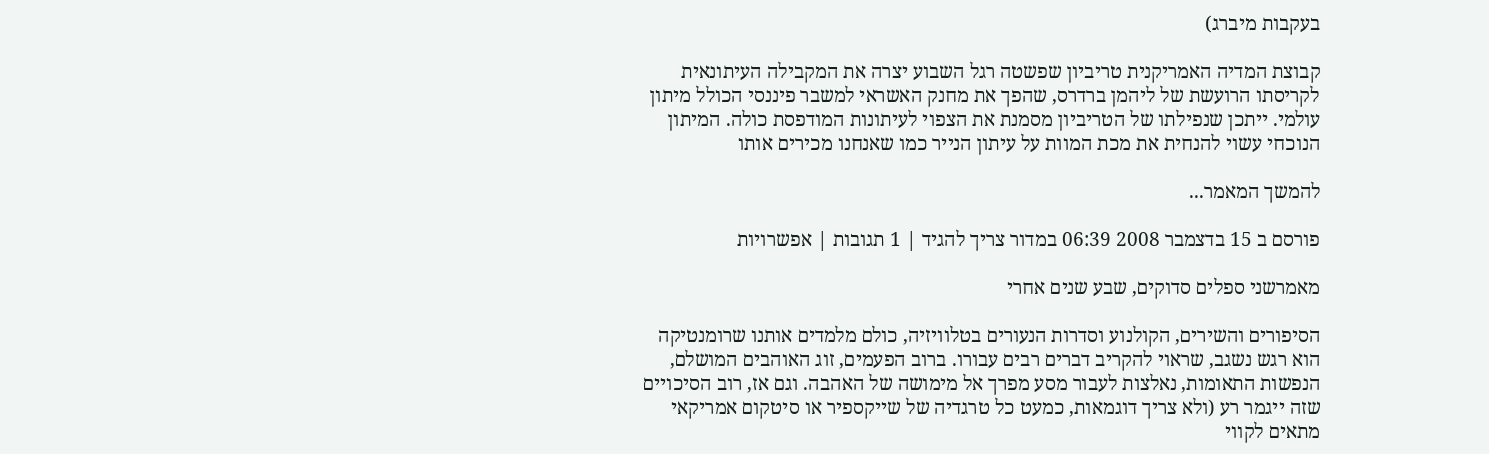בעקבות מיברג)

קבוצת המדיה האמריקנית טריביון שפשטה רגל השבוע יצרה את המקבילה העיתונאית לקריסתו הרועשת של ליהמן ברדרס, שהפך את מחנק האשראי למשבר פיננסי הכולל מיתון עולמי. ייתכן שנפילתו של הטריביון מסמנת את הצפוי לעיתונות המודפסת כולה. המיתון הנוכחי עשוי להנחית את מכת המוות על עיתון הנייר כמו שאנחנו מכירים אותו

להמשך המאמר...

פורסם ב 15 בדצמבר 2008 06:39 במדור צריך להגיד | 1 תגובות | אפשרויות

מאמרשני ספלים סדוקים, שבע שנים אחרי

הסיפורים והשירים, הקולנוע וסדרות הנעורים בטלוויזיה, כולם מלמדים אותנו שרומנטיקה הוא רגש נשגב, שראוי להקריב דברים רבים עבורו. ברוב הפעמים, זוג האוהבים המושלם, הנפשות התאומות, נאלצות לעבור מסע מפרך אל מימושה של האהבה. וגם אז, רוב הסיכויים שזה ייגמר רע (ולא צריך דוגמאות, כמעט כל טרגדיה של שייקספיר או סיטקום אמריקאי מתאים לקווי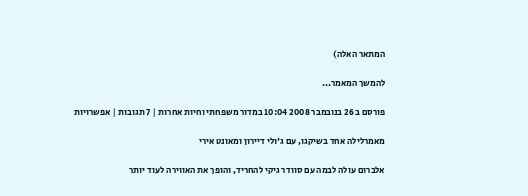המתאר האלה)

להמשך המאמר...

פורסם ב 26 בנובמבר 2008 10:04 במדור משפחתי וחיות אחרות | 7 תגובות | אפשרויות

מאמרלילה אחד בשיקגו, עם ג'ולי דיירון ומאונט אירי

אלברום עולה לבמה עם סוודר גיקי להחריד, והופך את האווירה לעוד יותר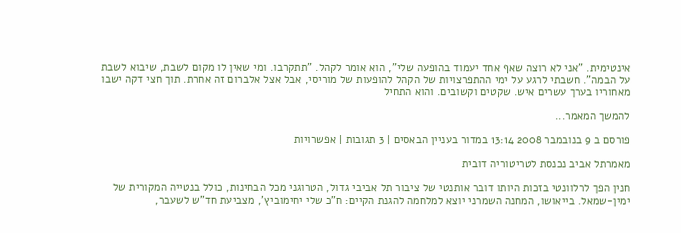אינטימית. "אני לא רוצה שאף אחד יעמוד בהופעה שלי", הוא אומר לקהל. "תתקרבו. ומי שאין לו מקום לשבת, שיבוא לשבת על הבמה". חשבתי לרגע על ימי ההתפרצויות של הקהל להופעות של מוריסי, אבל אצל אלברום זה אחרת. תוך חצי דקה ישבו מאחוריו בערך עשרים איש. שקטים וקשובים. והוא התחיל

להמשך המאמר...

פורסם ב 9 בנובמבר 2008 13:14 במדור בעניין הבאסים | 3 תגובות | אפשרויות

מאמרתל אביב נכנסת לטריטוריה דובית

חנין הפך לרלוונטי בזכות היותו דובר אותנטי של ציבור תל אביבי גדול, הטרוגני מכל הבחינות, כולל בנטייה המקורית של ימין-שמאל. בייאושו, המחנה השמרני יוצא למלחמה להגנת הקיים: ח"כ שלי יחימוביץ', מצביעת חד"ש לשעבר,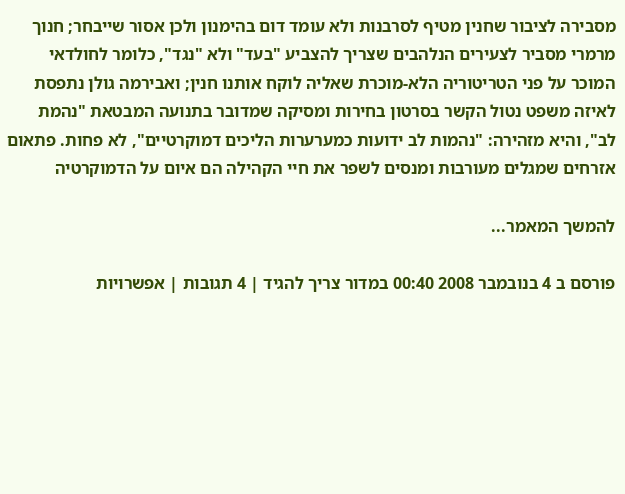מסבירה לציבור שחנין מטיף לסרבנות ולא עומד דום בהימנון ולכן אסור שייבחר; חנוך מרמרי מסביר לצעירים הנלהבים שצריך להצביע "בעד" ולא "נגד", כלומר לחולדאי המוכר על פני הטריטוריה הלא-מוכרת שאליה לוקח אותנו חנין; ואבירמה גולן נתפסת לאיזה משפט נטול הקשר בסרטון בחירות ומסיקה שמדובר בתנועה המבטאת "נהמת לב", והיא מזהירה: "נהמות לב ידועות כמערערות הליכים דמוקרטיים", לא פחות. פתאום אזרחים שמגלים מעורבות ומנסים לשפר את חיי הקהילה הם איום על הדמוקרטיה

להמשך המאמר...

פורסם ב 4 בנובמבר 2008 00:40 במדור צריך להגיד | 4 תגובות | אפשרויות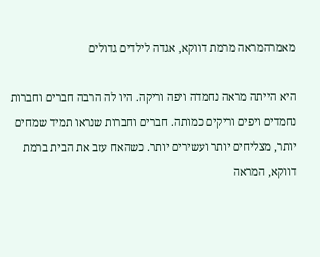מאמרהמראה מרמת דווקא, אגדה לילדים גדולים

היא הייתה מראה נחמדה ויפה וריקה. היו לה הרבה חברים וחברות נחמדים ויפים וריקים כמותה. חברים וחברות שנראו תמיד שמחים יותר, מצליחים יותר ועשירים יותר. כשהאח עזב את הבית ברמת דווקא, המראה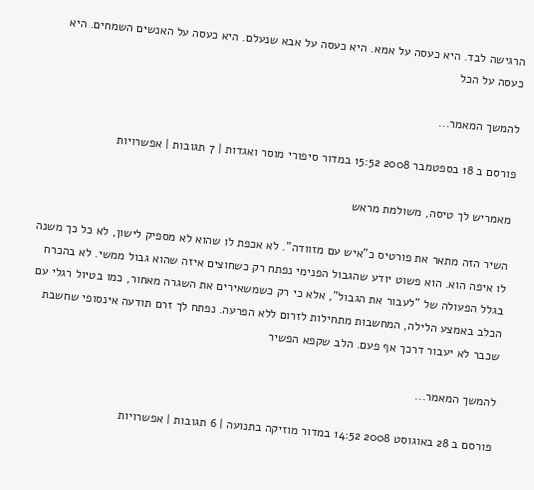הרגישה לבד. היא כעסה על אמא. היא כעסה על אבא שנעלם. היא כעסה על האנשים השמחים. היא כעסה על הכל

להמשך המאמר...

פורסם ב 18 בספטמבר 2008 15:52 במדור סיפורי מוסר ואגדות | 7 תגובות | אפשרויות

מאמריש לך טיסה, משולמת מראש

השיר הזה מתאר את פורטיס כ"איש עם מזוודה". לא אכפת לו שהוא לא מספיק לישון, לא כל כך משנה לו איפה הוא. הוא פשוט יודע שהגבול הפנימי נפתח רק כשחוצים איזה שהוא גבול ממשי. לא בהכרח בגלל הפעולה של "לעבור את הגבול", אלא כי רק כשמשאירים את השגרה מאחור, כמו בטיול רגלי עם הכלב באמצע הלילה, המחשבות מתחילות לזרום ללא הפרעה. נפתח לך זרם תודעה אינסופי שחשבת שכבר לא יעבור דרכך אף פעם. הלב שקפא הפשיר

להמשך המאמר...

פורסם ב 28 באוגוסט 2008 14:52 במדור מוזיקה בתנועה | 6 תגובות | אפשרויות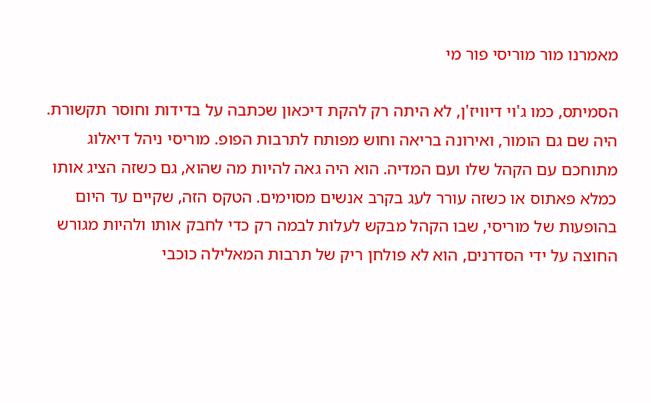מאמרנו מור מוריסי פור מי

הסמיתס, כמו ג'וי דיוויז'ן, לא היתה רק להקת דיכאון שכתבה על בדידות וחוסר תקשורת. היה שם גם הומור, ואירונה בריאה וחוש מפותח לתרבות הפופ. מוריסי ניהל דיאלוג מתוחכם עם הקהל שלו ועם המדיה. הוא היה גאה להיות מה שהוא, גם כשזה הציג אותו כמלא פאתוס או כשזה עורר לעג בקרב אנשים מסוימים. הטקס הזה, שקיים עד היום בהופעות של מוריסי, שבו הקהל מבקש לעלות לבמה רק כדי לחבק אותו ולהיות מגורש החוצה על ידי הסדרנים, הוא לא פולחן ריק של תרבות המאלילה כוכבי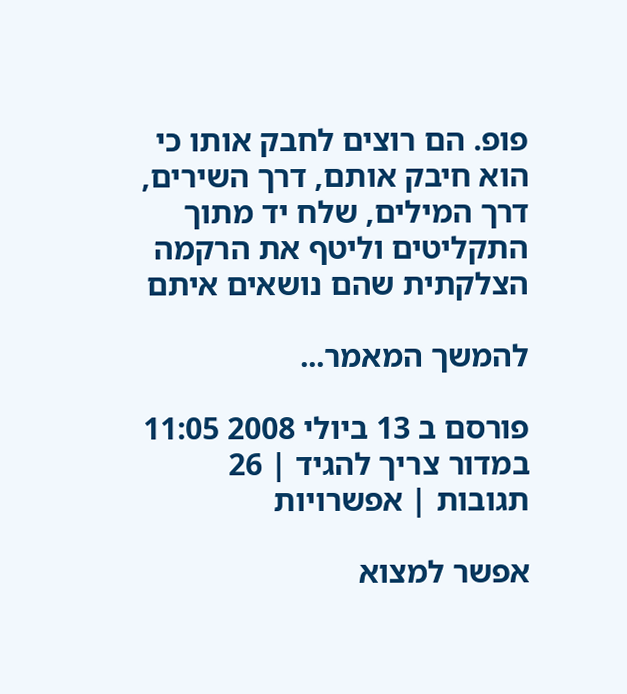פופ. הם רוצים לחבק אותו כי הוא חיבק אותם, דרך השירים, דרך המילים, שלח יד מתוך התקליטים וליטף את הרקמה הצלקתית שהם נושאים איתם

להמשך המאמר...

פורסם ב 13 ביולי 2008 11:05 במדור צריך להגיד | 26 תגובות | אפשרויות

אפשר למצוא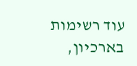עוד רשימות בארכיון,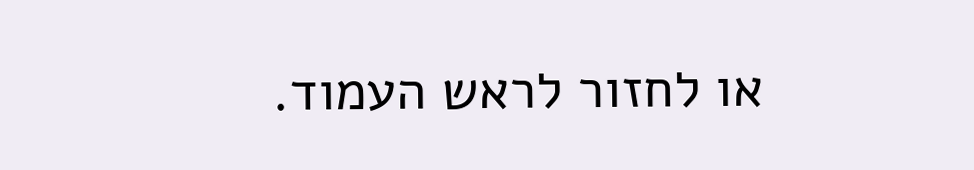או לחזור לראש העמוד.